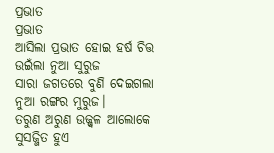ପ୍ରଭାତ
ପ୍ରଭାତ
ଆସିଲା ପ୍ରଭାତ ହୋଇ ହର୍ଷ ଚିତ୍ତ
ଉଇଁଲା ନୁଆ ସୁରୁଜ
ସାରା ଜଗତରେ ବୁଣି ଦେଇଗଲା
ନୁଆ ରଙ୍ଗର ମୁରୁଜ।
ତରୁଣ ଅରୁଣ ଉଜ୍ଜ୍ୱଳ ଆଲୋକେ
ସୁସଜ୍ଜିତ ହୁଏ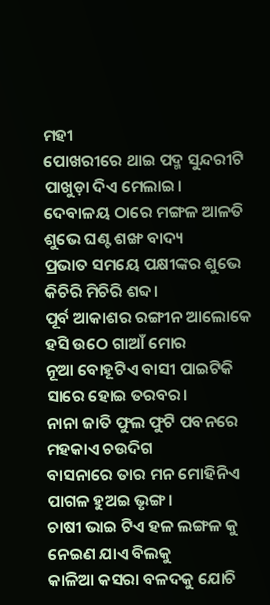ମହୀ
ପୋଖରୀରେ ଥାଇ ପଦ୍ମ ସୁନ୍ଦରୀଟି
ପାଖୁଡ଼ା ଦିଏ ମେଲାଇ।
ଦେବାଳୟ ଠାରେ ମଙ୍ଗଳ ଆଳତି
ଶୁଭେ ଘଣ୍ଟ ଶଙ୍ଖ ବାଦ୍ୟ
ପ୍ରଭାତ ସମୟେ ପକ୍ଷୀଙ୍କର ଶୁଭେ
କିଚିରି ମିଚିରି ଶବ୍ଦ।
ପୂର୍ବ ଆକାଶର ରଙ୍ଗୀନ ଆଲୋକେ
ହସି ଉଠେ ଗାଆଁ ମୋର
ନୂଆ ବୋହୂଟିଏ ବାସୀ ପାଇଟିକି
ସାରେ ହୋଇ ତରବର।
ନାନା ଜାତି ଫୁଲ ଫୁଟି ପବନରେ
ମହକାଏ ଚଉଦିଗ
ବାସନାରେ ତାର ମନ ମୋହିନିଏ
ପାଗଳ ହୁଅଇ ଭୃଙ୍ଗ।
ଚାଷୀ ଭାଇ ଟିଏ ହଳ ଲଙ୍ଗଳ କୁ
ନେଇଣ ଯାଏ ବିଲକୁ
କାଳିଆ କସରା ବଳଦକୁ ଯୋଚି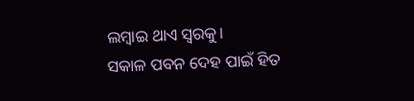ଲମ୍ବାଇ ଥାଏ ସ୍ୱରକୁ।
ସକାଳ ପବନ ଦେହ ପାଇଁ ହିତ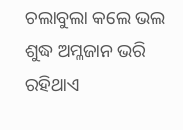ଚଲାବୁଲା କଲେ ଭଲ
ଶୁଦ୍ଧ ଅମ୍ଳଜାନ ଭରି ରହିଥାଏ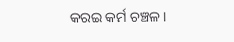କରଇ କର୍ମ ଚଞ୍ଚଳ।